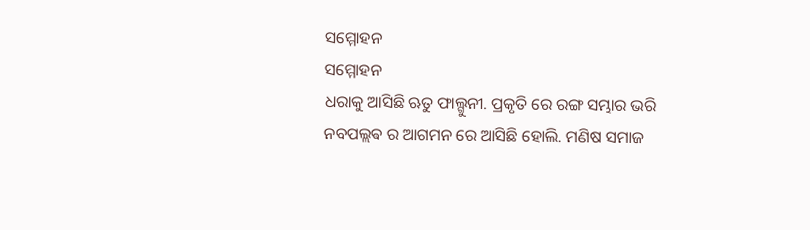ସମ୍ମୋହନ
ସମ୍ମୋହନ
ଧରାକୁ ଆସିଛି ଋତୁ ଫାଲ୍ଗୁନୀ. ପ୍ରକୃତି ରେ ରଙ୍ଗ ସମ୍ଭାର ଭରି ନବପଲ୍ଲଵ ର ଆଗମନ ରେ ଆସିଛି ହୋଲି. ମଣିଷ ସମାଜ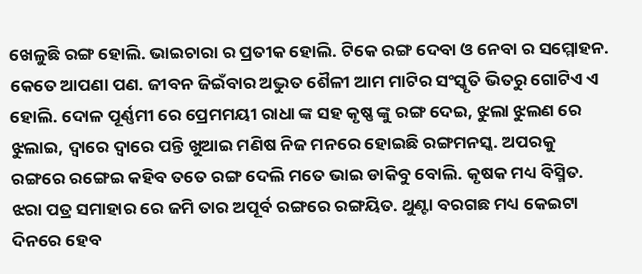ଖେଳୁଛି ରଙ୍ଗ ହୋଲି. ଭାଇଚାରା ର ପ୍ରତୀକ ହୋଲି. ଟିକେ ରଙ୍ଗ ଦେବା ଓ ନେବା ର ସମ୍ମୋହନ. କେତେ ଆପଣା ପଣ. ଜୀବନ ଜିଇଁବାର ଅଦ୍ଭୁତ ଶୈଳୀ ଆମ ମାଟିର ସଂସ୍କୃତି ଭିତରୁ ଗୋଟିଏ ଏ ହୋଲି. ଦୋଳ ପୂର୍ଣ୍ଣମୀ ରେ ପ୍ରେମମୟୀ ରାଧା ଙ୍କ ସହ କୃଷ୍ଣ ଙ୍କୁ ରଙ୍ଗ ଦେଇ, ଝୁଲା ଝୁଲଣ ରେ ଝୁଲାଇ, ଦ୍ୱାରେ ଦ୍ୱାରେ ପନ୍ତି ଖୁଆଇ ମଣିଷ ନିଜ ମନରେ ହୋଇଛି ରଙ୍ଗମନସ୍କ. ଅପରକୁ ରଙ୍ଗରେ ରଙ୍ଗେଇ କହିବ ତତେ ରଙ୍ଗ ଦେଲି ମତେ ଭାଇ ଡାକିବୁ ବୋଲି. କୃଷକ ମଧ୍ୟ ବିସ୍ମିତ. ଝରା ପତ୍ର ସମାହାର ରେ ଜମି ତାର ଅପୂର୍ବ ରଙ୍ଗରେ ରଙ୍ଗୟିତ. ଥୁଣ୍ଟା ବରଗଛ ମଧ୍ୟ କେଇଟା ଦିନରେ ହେବ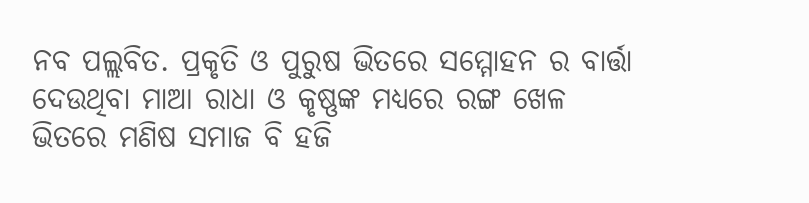ନବ ପଲ୍ଲବିତ. ପ୍ରକୃତି ଓ ପୁରୁଷ ଭିତରେ ସମ୍ମୋହନ ର ବାର୍ତ୍ତା ଦେଉଥିବା ମାଆ ରାଧା ଓ କୃଷ୍ଣଙ୍କ ମଧ୍ୟରେ ରଙ୍ଗ ଖେଳ ଭିତରେ ମଣିଷ ସମାଜ ବି ହଜି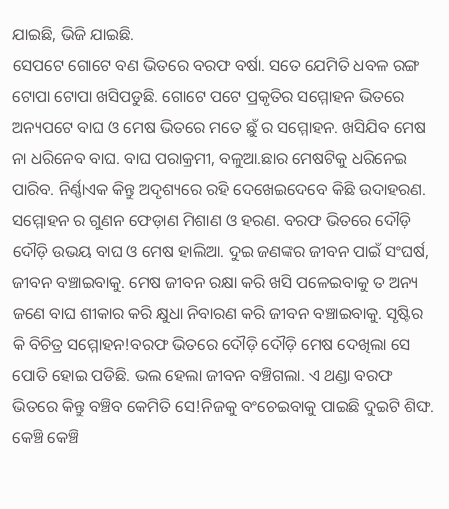ଯାଇଛି, ଭିଜି ଯାଇଛି.
ସେପଟେ ଗୋଟେ ବଣ ଭିତରେ ବରଫ ବର୍ଷା. ସତେ ଯେମିତି ଧବଳ ରଙ୍ଗ ଟୋପା ଟୋପା ଖସିପଡୁଛି. ଗୋଟେ ପଟେ ପ୍ରକୃତିର ସମ୍ମୋହନ ଭିତରେ ଅନ୍ୟପଟେ ବାଘ ଓ ମେଷ ଭିତରେ ମତେ ଛୁଁ ର ସମ୍ମୋହନ. ଖସିଯିବ ମେଷ ନା ଧରିନେବ ବାଘ. ବାଘ ପରାକ୍ରମୀ, ବଳୁଆ.ଛାର ମେଷଟିକୁ ଧରିନେଇ ପାରିବ. ନିର୍ଣ୍ଣାଏକ କିନ୍ତୁ ଅଦୃଶ୍ୟରେ ରହି ଦେଖେଇଦେବେ କିଛି ଉଦାହରଣ. ସମ୍ମୋହନ ର ଗୁଣନ ଫେଡ଼ାଣ ମିଶାଣ ଓ ହରଣ. ବରଫ ଭିତରେ ଦୌଡ଼ି ଦୌଡ଼ି ଉଭୟ ବାଘ ଓ ମେଷ ହାଲିଆ. ଦୁଇ ଜଣଙ୍କର ଜୀବନ ପାଇଁ ସଂଘର୍ଷ, ଜୀବନ ବଞ୍ଚାଇବାକୁ. ମେଷ ଜୀବନ ରକ୍ଷା କରି ଖସି ପଳେଇବାକୁ ତ ଅନ୍ୟ ଜଣେ ବାଘ ଶୀକାର କରି କ୍ଷୁଧା ନିବାରଣ କରି ଜୀବନ ବଞ୍ଚାଇବାକୁ. ସୃଷ୍ଟିର କି ବିଚିତ୍ର ସମ୍ମୋହନ!ବରଫ ଭିତରେ ଦୌଡ଼ି ଦୌଡ଼ି ମେଷ ଦେଖିଲା ସେ ପୋତି ହୋଇ ପଡିଛି. ଭଲ ହେଲା ଜୀବନ ବଞ୍ଚିଗଲା. ଏ ଥଣ୍ଡା ବରଫ ଭିତରେ କିନ୍ତୁ ବଞ୍ଚିବ କେମିତି ସେ!ନିଜକୁ ବଂଚେଇବାକୁ ପାଇଛି ଦୁଇଟି ଶିଙ୍ଘ. କେଞ୍ଚି କେଞ୍ଚି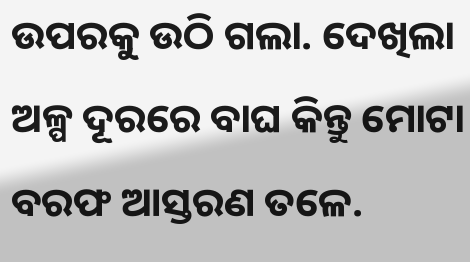ଉପରକୁ ଉଠି ଗଲା. ଦେଖିଲା ଅଳ୍ପ ଦୂରରେ ବାଘ କିନ୍ତୁ ମୋଟା ବରଫ ଆସ୍ତରଣ ତଳେ.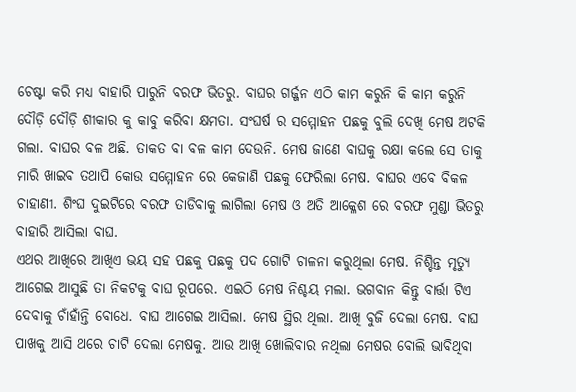ଚେଷ୍ଟା କରି ମଧ୍ୟ ବାହାରି ପାରୁନି ବରଫ ଭିତରୁ. ବାଘର ଗର୍ଜ୍ଜନ ଏଠି କାମ କରୁନି କି କାମ କରୁନି ଦୌଡ଼ି ଦୌଡ଼ି ଶୀକାର କୁ କାବୁ କରିବା କ୍ଷମତା. ସଂଘର୍ଷ ର ସମ୍ମୋହନ ପଛକୁ ବୁଲି ଦେଖି ମେଷ ଅଟକି ଗଲା. ବାଘର ବଳ ଅଛି. ତାକତ ବା ବଳ କାମ ଦେଉନି. ମେଷ ଜାଣେ ବାଘକୁ ରକ୍ଷା କଲେ ସେ ତାକୁ ମାରି ଖାଇବ ତଥାପି କୋଉ ସମ୍ମୋହନ ରେ କେଜାଣି ପଛକୁ ଫେରିଲା ମେଷ. ବାଘର ଏବେ ବିକଳ ଚାହାଣୀ. ଶିଂଘ ଦୁଇଟିରେ ବରଫ ତାଡିବାକୁ ଲାଗିଲା ମେଷ ଓ ଅତି ଆକ୍ଳେଶ ରେ ବରଫ ମୁଣ୍ଡା ଭିତରୁ ବାହାରି ଆସିଲା ବାଘ.
ଏଥର ଆଖିରେ ଆଖିଏ ଭୟ ସହ ପଛକୁ ପଛକୁ ପଦ ଗୋଟି ଚାଳନା କରୁଥିଲା ମେଷ. ନିଶ୍ଚିନ୍ତ ମୃତ୍ୟୁ ଆଗେଇ ଆସୁଛି ତା ନିକଟକୁ ବାଘ ରୂପରେ. ଏଇଠି ମେଷ ନିଶ୍ଚୟ ମଲା. ଭଗବାନ କିନ୍ତୁ ବାର୍ତ୍ତା ଟିଏ ଦେବାକୁ ଚାଁହାଁନ୍ତି ବୋଧେ. ବାଘ ଆଗେଇ ଆସିଲା. ମେଷ ସ୍ଥିର ଥିଲା. ଆଖି ବୁଜି ଦେଲା ମେଷ. ବାଘ ପାଖକୁ ଆସି ଥରେ ଚାଟି ଦେଲା ମେଷକୁ. ଆଉ ଆଖି ଖୋଲିବାର ନଥିଲା ମେଷର ବୋଲି ଭାବିଥିବା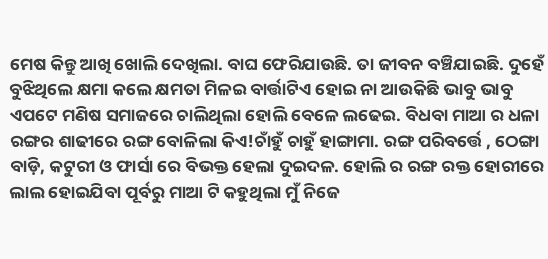ମେଷ କିନ୍ତୁ ଆଖି ଖୋଲି ଦେଖିଲା. ବାଘ ଫେରିଯାଉଛି. ତା ଜୀବନ ବଞ୍ଚିଯାଇଛି. ଦୁହେଁ ବୁଝିଥିଲେ କ୍ଷମା କଲେ କ୍ଷମତା ମିଳଇ ବାର୍ତ୍ତାଟିଏ ହୋଇ ନା ଆଉକିଛି ଭାବୁ ଭାବୁ ଏପଟେ ମଣିଷ ସମାଜରେ ଚାଲିଥିଲା ହୋଲି ବେଳେ ଲଢେଇ. ବିଧବା ମାଆ ର ଧଳା ରଙ୍ଗର ଶାଢୀରେ ରଙ୍ଗ ବୋଳିଲା କିଏ!ଚାଁହୁଁ ଚାହୁଁ ହାଙ୍ଗାମା. ରଙ୍ଗ ପରିବର୍ତ୍ତେ , ଠେଙ୍ଗା ବାଡ଼ି, କଟୁରୀ ଓ ଫାର୍ସା ରେ ବିଭକ୍ତ ହେଲା ଦୁଇଦଳ. ହୋଲି ର ରଙ୍ଗ ରକ୍ତ ହୋରୀରେ ଲାଲ ହୋଇଯିବା ପୂର୍ବରୁ ମାଆ ଟି କହୁଥିଲା ମୁଁ ନିଜେ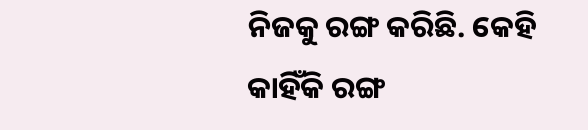ନିଜକୁ ରଙ୍ଗ କରିଛି. କେହି କାହିଁକି ରଙ୍ଗ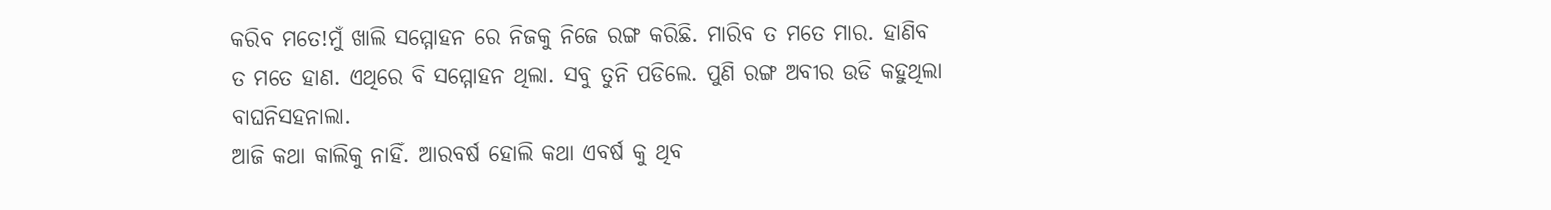କରିବ ମତେ!ମୁଁ ଖାଲି ସମ୍ମୋହନ ରେ ନିଜକୁ ନିଜେ ରଙ୍ଗ କରିଛି. ମାରିବ ତ ମତେ ମାର. ହାଣିବ ତ ମତେ ହାଣ. ଏଥିରେ ବି ସମ୍ମୋହନ ଥିଲା. ସବୁ ତୁନି ପଡିଲେ. ପୁଣି ରଙ୍ଗ ଅବୀର ଉଡି କହୁଥିଲା ବାଘନିସହନାଲା.
ଆଜି କଥା କାଲିକୁ ନାହିଁ. ଆରବର୍ଷ ହୋଲି କଥା ଏବର୍ଷ କୁ ଥିବ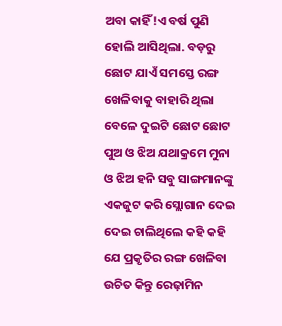ଅବା କାହିଁ!ଏ ବର୍ଷ ପୁଣି ହୋଲି ଆସିଥିଲା. ବଡ଼ରୁ ଛୋଟ ଯାଏଁ ସମସ୍ତେ ରଙ୍ଗ ଖେଳିବାକୁ ବାହାରି ଥିଲା ବେଳେ ଦୁଇଟି ଛୋଟ ଛୋଟ ପୁଅ ଓ ଝିଅ ଯଥାକ୍ରମେ ମୁନା ଓ ଝିଅ ହନି ସବୁ ସାଙ୍ଗମାନଙ୍କୁ ଏକଜୁଟ କରି ସ୍ଲୋଗାନ ଦେଇ ଦେଇ ଚାଲିଥିଲେ କହି କହି ଯେ ପ୍ରକୃତିର ରଙ୍ଗ ଖେଳିବା ଉଚିତ କିନ୍ତୁ ରେଢ଼ାମିନ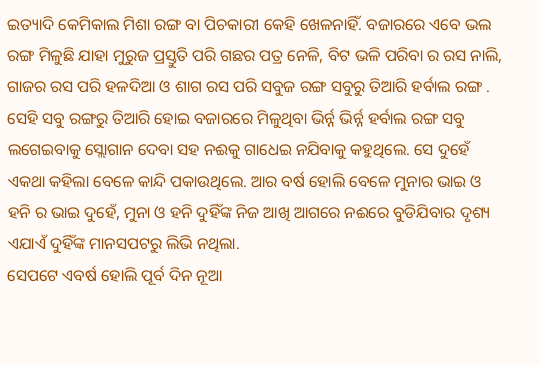ଇତ୍ୟାଦି କେମିକାଲ ମିଶା ରଙ୍ଗ ବା ପିଚକାରୀ କେହି ଖେଳନାହିଁ. ବଜାରରେ ଏବେ ଭଲ ରଙ୍ଗ ମିଳୁଛି ଯାହା ମୁରୁଜ ପ୍ରସ୍ତୁତି ପରି ଗଛର ପତ୍ର ନେଳି, ବିଟ ଭଳି ପରିବା ର ରସ ନାଲି, ଗାଜର ରସ ପରି ହଳଦିଆ ଓ ଶାଗ ରସ ପରି ସବୁଜ ରଙ୍ଗ ସବୁରୁ ତିଆରି ହର୍ବାଲ ରଙ୍ଗ . ସେହି ସବୁ ରଙ୍ଗରୁ ତିଆରି ହୋଇ ବଜାରରେ ମିଳୁଥିବା ଭିର୍ନ୍ନ ଭିର୍ନ୍ନ ହର୍ବାଲ ରଙ୍ଗ ସବୁ ଲଗେଇବାକୁ ସ୍ଲୋଗାନ ଦେବା ସହ ନଈକୁ ଗାଧେଇ ନଯିବାକୁ କହୁଥିଲେ. ସେ ଦୁହେଁ ଏକଥା କହିଲା ବେଳେ କାନ୍ଦି ପକାଉଥିଲେ. ଆର ବର୍ଷ ହୋଲି ବେଳେ ମୁନାର ଭାଇ ଓ ହନି ର ଭାଇ ଦୁହେଁ, ମୁନା ଓ ହନି ଦୁହିଁଙ୍କ ନିଜ ଆଖି ଆଗରେ ନଈରେ ବୁଡିଯିବାର ଦୃଶ୍ୟ ଏଯାଏଁ ଦୁହିଁଙ୍କ ମାନସପଟରୁ ଲିଭି ନଥିଲା.
ସେପଟେ ଏବର୍ଷ ହୋଲି ପୂର୍ବ ଦିନ ନୂଆ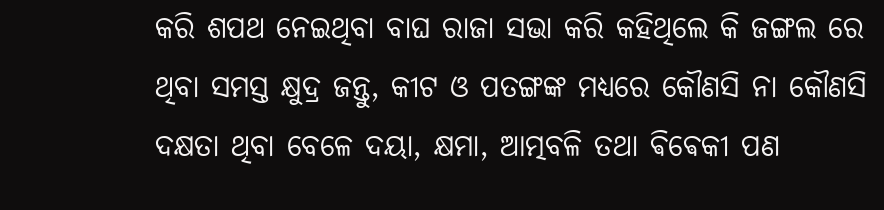କରି ଶପଥ ନେଇଥିବା ବାଘ ରାଜା ସଭା କରି କହିଥିଲେ କି ଜଙ୍ଗଲ ରେ ଥିବା ସମସ୍ତ କ୍ଷୁଦ୍ର ଜନ୍ତୁ, କୀଟ ଓ ପତଙ୍ଗଙ୍କ ମଧ୍ୟରେ କୌଣସି ନା କୌଣସି ଦକ୍ଷତା ଥିବା ବେଳେ ଦୟା, କ୍ଷମା, ଆତ୍ମବଳି ତଥା ଵିଵେକୀ ପଣ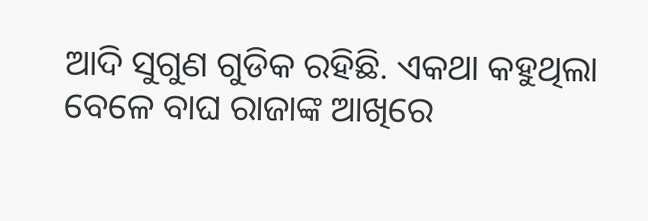ଆଦି ସୁଗୁଣ ଗୁଡିକ ରହିଛି. ଏକଥା କହୁଥିଲା ବେଳେ ବାଘ ରାଜାଙ୍କ ଆଖିରେ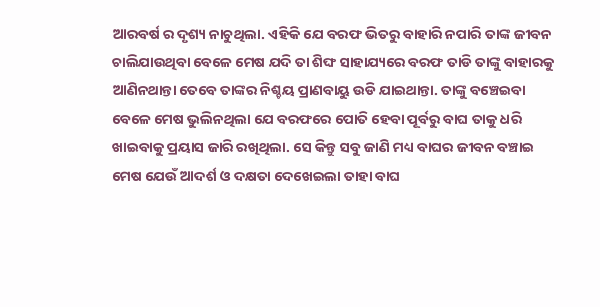ଆରବର୍ଷ ର ଦୃଶ୍ୟ ନାଚୁଥିଲା. ଏହିକି ଯେ ବରଫ ଭିତରୁ ବାହାରି ନପାରି ତାଙ୍କ ଜୀବନ ଚାଲିଯାଉଥିବା ବେଳେ ମେଷ ଯଦି ତା ଶିଙ୍ଘ ସାହାଯ୍ୟରେ ବରଫ ତାଡି ତାଙ୍କୁ ବାହାରକୁ ଆଣିନଥାନ୍ତା ତେବେ ତାଙ୍କର ନିଶ୍ଚୟ ପ୍ରାଣବାୟୁ ଉଡି ଯାଇଥାନ୍ତା. ତାଙ୍କୁ ବଞ୍ଚେଇବା ବେଳେ ମେଷ ଭୁଲିନଥିଲା ଯେ ବରଫରେ ପୋତି ହେବା ପୂର୍ବରୁ ବାଘ ତାକୁ ଧରି ଖାଇବାକୁ ପ୍ରୟାସ ଜାରି ରଖିଥିଲା. ସେ କିନ୍ତୁ ସବୁ ଜାଣି ମଧ୍ୟ ବାଘର ଜୀବନ ବଞ୍ଚାଇ ମେଷ ଯେଉଁ ଆଦର୍ଶ ଓ ଦକ୍ଷତା ଦେଖେଇଲା ତାହା ବାଘ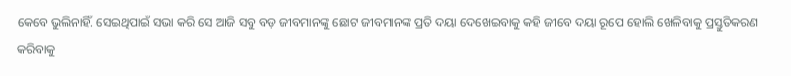କେବେ ଭୁଲିନାହିଁ. ସେଇଥିପାଇଁ ସଭା କରି ସେ ଆଜି ସବୁ ବଡ଼ ଜୀବମାନଙ୍କୁ ଛୋଟ ଜୀବମାନଙ୍କ ପ୍ରତି ଦୟା ଦେଖେଇବାକୁ କହି ଜୀବେ ଦୟା ରୂପେ ହୋଲି ଖେଳିବାକୁ ପ୍ରସ୍ତୁତିକରଣ କରିବାକୁ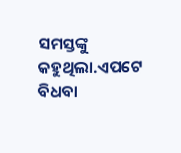ସମସ୍ତଙ୍କୁ କହୁଥିଲା.ଏପଟେ ବିଧବା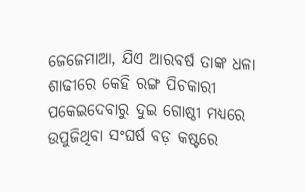ଜେଜେମାଆ, ଯିଏ ଆରବର୍ଷ ତାଙ୍କ ଧଳା ଶାଢୀରେ କେହି ରଙ୍ଗ ପିଚକାରୀ ପକେଇଦେବାରୁ ଦୁଇ ଗୋଷ୍ଠୀ ମଧ୍ୟରେ ଉପୁଜିଥିବା ସଂଘର୍ଷ ବଡ଼ କଷ୍ଟରେ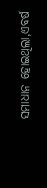ସମାଧାନ ହୋଇଥିଲା,ଏବର୍ଷ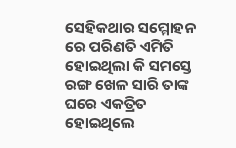ସେହିକଥାର ସମ୍ମୋହନ ରେ ପରିଣତି ଏମିତି ହୋଇଥିଲା କି ସମସ୍ତେ ରଙ୍ଗ ଖେଳ ସାରି ତାଙ୍କ ଘରେ ଏକତ୍ରିତ ହୋଇଥିଲେ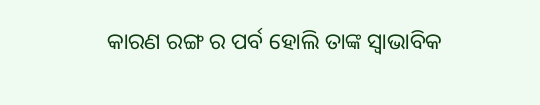କାରଣ ରଙ୍ଗ ର ପର୍ବ ହୋଲି ତାଙ୍କ ସ୍ୱାଭାବିକ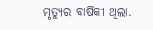ମୃତ୍ୟୁର ବାର୍ଷିକୀ ଥିଲା.